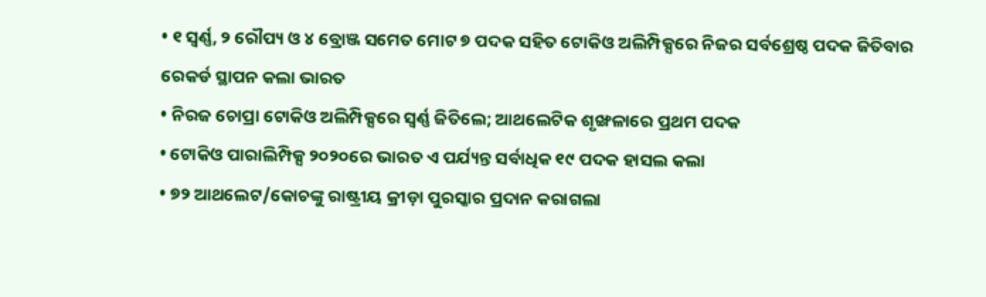• ୧ ସ୍ୱର୍ଣ୍ଣ, ୨ ରୌପ୍ୟ ଓ ୪ ବ୍ରୋଞ୍ଜ ସମେତ ମୋଟ ୭ ପଦକ ସହିତ ଟୋକିଓ ଅଲିମ୍ପିକ୍ସରେ ନିଜର ସର୍ବଶ୍ରେଷ୍ଠ ପଦକ ଜିତିବାର ରେକର୍ଡ ସ୍ଥାପନ କଲା ଭାରତ
• ନିରଜ ଚୋପ୍ରା ଟୋକିଓ ଅଲିମ୍ପିକ୍ସରେ ସ୍ୱର୍ଣ୍ଣ ଜିତିଲେ; ଆଥଲେଟିକ ଶୃଙ୍ଖଳାରେ ପ୍ରଥମ ପଦକ
• ଟୋକିଓ ପାରାଲିମ୍ପିକ୍ସ ୨୦୨୦ରେ ଭାରତ ଏ ପର୍ଯ୍ୟନ୍ତ ସର୍ବାଧିକ ୧୯ ପଦକ ହାସଲ କଲା
• ୭୨ ଆଥଲେଟ/କୋଚଙ୍କୁ ରାଷ୍ଟ୍ରୀୟ କ୍ରୀଡ଼ା ପୁରସ୍କାର ପ୍ରଦାନ କରାଗଲା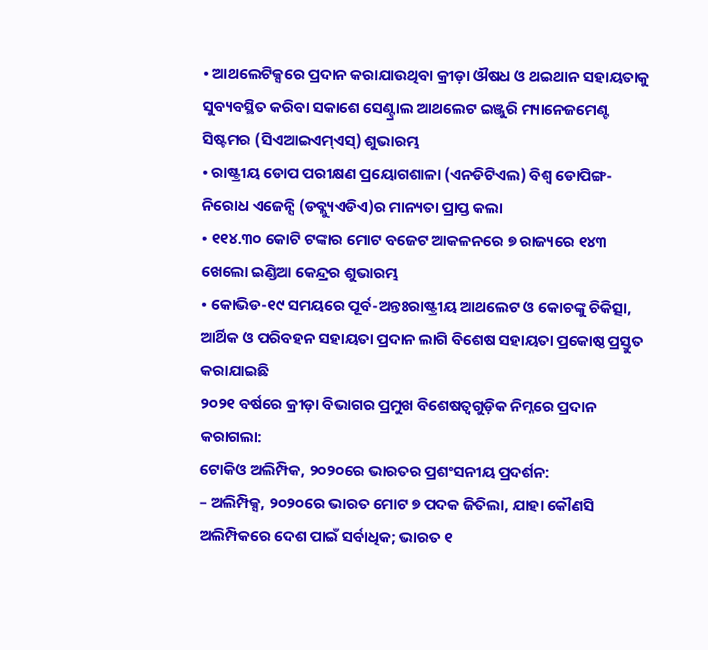• ଆଥଲେଟିକ୍ସରେ ପ୍ରଦାନ କରାଯାଉଥିବା କ୍ରୀଡ଼ା ଔଷଧ ଓ ଥଇଥାନ ସହାୟତାକୁ ସୁବ୍ୟବସ୍ଥିତ କରିବା ସକାଶେ ସେଣ୍ଟ୍ରାଲ ଆଥଲେଟ ଇଞ୍ଜୁରି ମ୍ୟାନେଜମେଣ୍ଟ ସିଷ୍ଟମର (ସିଏଆଇଏମ୍ଏସ୍) ଶୁଭାରମ୍ଭ
• ରାଷ୍ଟ୍ରୀୟ ଡୋପ ପରୀକ୍ଷଣ ପ୍ରୟୋଗଶାଳା (ଏନଡିଟିଏଲ) ବିଶ୍ୱ ଡୋପିଙ୍ଗ-ନିରୋଧ ଏଜେନ୍ସି (ଡବ୍ଲ୍ୟୁଏଡିଏ)ର ମାନ୍ୟତା ପ୍ରାପ୍ତ କଲା
• ୧୧୪.୩୦ କୋଟି ଟଙ୍କାର ମୋଟ ବଜେଟ ଆକଳନରେ ୭ ରାଜ୍ୟରେ ୧୪୩ ଖେଲୋ ଇଣ୍ଡିଆ କେନ୍ଦ୍ରର ଶୁଭାରମ୍ଭ
• କୋଭିଡ-୧୯ ସମୟରେ ପୂର୍ବ-ଅନ୍ତଃରାଷ୍ଟ୍ରୀୟ ଆଥଲେଟ ଓ କୋଚଙ୍କୁ ଚିକିତ୍ସା, ଆର୍ଥିକ ଓ ପରିବହନ ସହାୟତା ପ୍ରଦାନ ଲାଗି ବିଶେଷ ସହାୟତା ପ୍ରକୋଷ୍ଠ ପ୍ରସ୍ତୁତ କରାଯାଇଛି
୨୦୨୧ ବର୍ଷରେ କ୍ରୀଡ଼ା ବିଭାଗର ପ୍ରମୁଖ ବିଶେଷତ୍ୱଗୁଡ଼ିକ ନିମ୍ନରେ ପ୍ରଦାନ କରାଗଲା:
ଟୋକିଓ ଅଲିମ୍ପିକ, ୨୦୨୦ରେ ଭାରତର ପ୍ରଶଂସନୀୟ ପ୍ରଦର୍ଶନ:
– ଅଲିମ୍ପିକ୍ସ, ୨୦୨୦ରେ ଭାରତ ମୋଟ ୭ ପଦକ ଜିତିଲା, ଯାହା କୌଣସି ଅଲିମ୍ପିକରେ ଦେଶ ପାଇଁ ସର୍ବାଧିକ; ଭାରତ ୧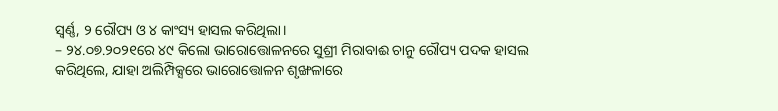ସ୍ୱର୍ଣ୍ଣ, ୨ ରୌପ୍ୟ ଓ ୪ କାଂସ୍ୟ ହାସଲ କରିଥିଲା।
– ୨୪.୦୭.୨୦୨୧ରେ ୪୯ କିଲୋ ଭାରୋତ୍ତୋଳନରେ ସୁଶ୍ରୀ ମିରାବାଈ ଚାନୁ ରୌପ୍ୟ ପଦକ ହାସଲ କରିଥିଲେ, ଯାହା ଅଲିମ୍ପିକ୍ସରେ ଭାରୋତ୍ତୋଳନ ଶୃଙ୍ଖଳାରେ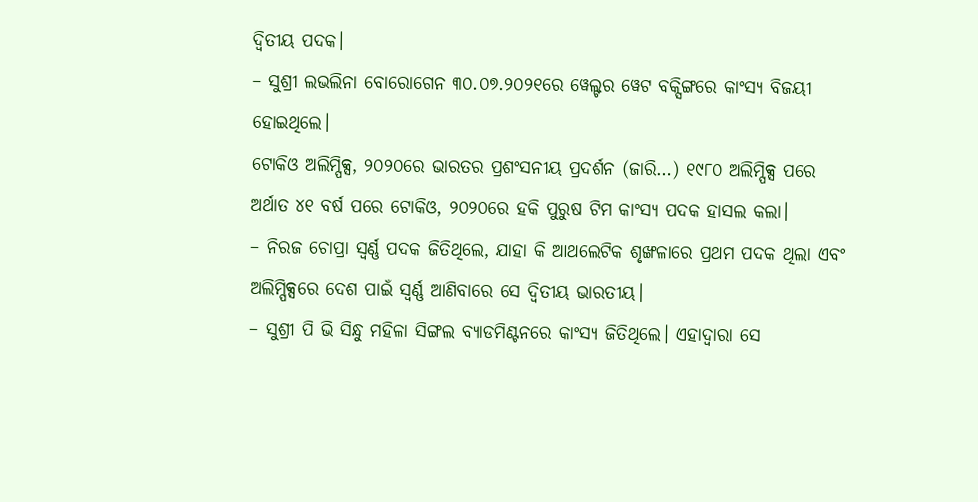ଦ୍ୱିତୀୟ ପଦକ।
– ସୁଶ୍ରୀ ଲଭଲିନା ବୋରୋଗେନ ୩୦.୦୭.୨୦୨୧ରେ ୱେଲ୍ଟର ୱେଟ ବକ୍ସିଙ୍ଗରେ କାଂସ୍ୟ ବିଜୟୀ ହୋଇଥିଲେ।
ଟୋକିଓ ଅଲିମ୍ପିକ୍ସ, ୨୦୨୦ରେ ଭାରତର ପ୍ରଶଂସନୀୟ ପ୍ରଦର୍ଶନ (ଜାରି…) ୧୯୮୦ ଅଲିମ୍ପିକ୍ସ ପରେ ଅର୍ଥାତ ୪୧ ବର୍ଷ ପରେ ଟୋକିଓ, ୨୦୨୦ରେ ହକି ପୁରୁଷ ଟିମ କାଂସ୍ୟ ପଦକ ହାସଲ କଲା।
– ନିରଜ ଚୋପ୍ରା ସ୍ୱର୍ଣ୍ଣ ପଦକ ଜିତିଥିଲେ, ଯାହା କି ଆଥଲେଟିକ ଶୃଙ୍ଖଳାରେ ପ୍ରଥମ ପଦକ ଥିଲା ଏବଂ ଅଲିମ୍ପିକ୍ସରେ ଦେଶ ପାଇଁ ସ୍ୱର୍ଣ୍ଣ ଆଣିବାରେ ସେ ଦ୍ୱିତୀୟ ଭାରତୀୟ।
– ସୁଶ୍ରୀ ପି ଭି ସିନ୍ଧୁ ମହିଳା ସିଙ୍ଗଲ ବ୍ୟାଡମିଣ୍ଟନରେ କାଂସ୍ୟ ଜିତିଥିଲେ। ଏହାଦ୍ୱାରା ସେ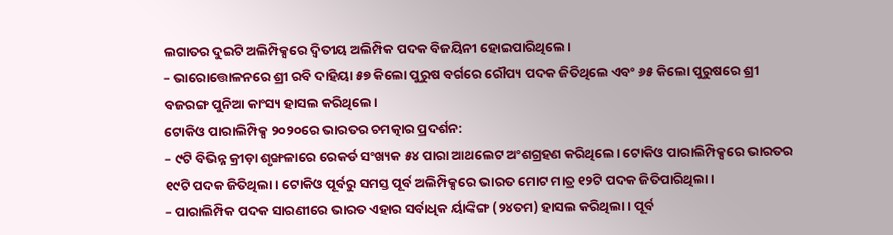ଲଗାତର ଦୁଇଟି ଅଲିମ୍ପିକ୍ସରେ ଦ୍ୱିତୀୟ ଅଲିମ୍ପିକ ପଦକ ବିଜୟିନୀ ହୋଇପାରିଥିଲେ।
– ଭାରୋତ୍ତୋଳନରେ ଶ୍ରୀ ରବି ଦାହିୟା ୫୭ କିଲୋ ପୁରୁଷ ବର୍ଗରେ ରୌପ୍ୟ ପଦକ ଜିତିଥିଲେ ଏବଂ ୬୫ କିଲୋ ପୁରୁଷରେ ଶ୍ରୀ ବଜରଙ୍ଗ ପୁନିଆ କାଂସ୍ୟ ହାସଲ କରିଥିଲେ।
ଟୋକିଓ ପାରାଲିମ୍ପିକ୍ସ ୨୦୨୦ରେ ଭାରତର ଚମତ୍କାର ପ୍ରଦର୍ଶନ:
– ୯ଟି ବିଭିନ୍ନ କ୍ରୀଡ଼ା ଶୃଙ୍ଖଳାରେ ରେକର୍ଡ ସଂଖ୍ୟକ ୫୪ ପାରା ଆଥଲେଟ ଅଂଶଗ୍ରହଣ କରିଥିଲେ। ଟୋକିଓ ପାରାଲିମ୍ପିକ୍ସରେ ଭାରତର ୧୯ଟି ପଦକ ଜିତିଥିଲା। ଟୋକିଓ ପୂର୍ବରୁ ସମସ୍ତ ପୂର୍ବ ଅଲିମ୍ପିକ୍ସରେ ଭାରତ ମୋଟ ମାତ୍ର ୧୨ଟି ପଦକ ଜିତିପାରିଥିଲା।
– ପାରାଲିମ୍ପିକ ପଦକ ସାରଣୀରେ ଭାରତ ଏହାର ସର୍ବାଧିକ ର୍ୟାଙ୍କିଙ୍ଗ (୨୪ତମ) ହାସଲ କରିଥିଲା। ପୂର୍ବ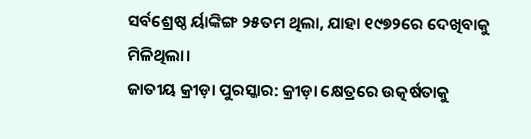ସର୍ବଶ୍ରେଷ୍ଠ ର୍ୟାଙ୍କିଙ୍ଗ ୨୫ତମ ଥିଲା, ଯାହା ୧୯୭୨ରେ ଦେଖିବାକୁ ମିଳିଥିଲା।
ଜାତୀୟ କ୍ରୀଡ଼ା ପୁରସ୍କାର: କ୍ରୀଡ଼ା କ୍ଷେତ୍ରରେ ଉତ୍କର୍ଷତାକୁ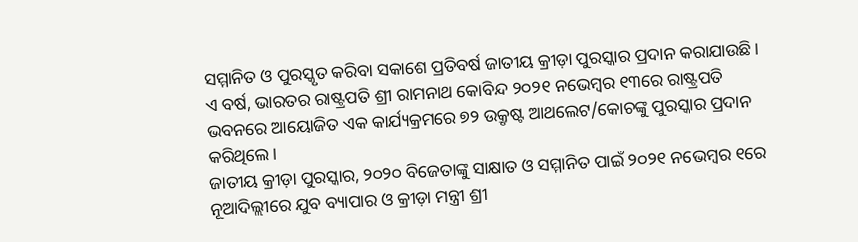ସମ୍ମାନିତ ଓ ପୁରସ୍କୃତ କରିବା ସକାଶେ ପ୍ରତିବର୍ଷ ଜାତୀୟ କ୍ରୀଡ଼ା ପୁରସ୍କାର ପ୍ରଦାନ କରାଯାଉଛି। ଏ ବର୍ଷ, ଭାରତର ରାଷ୍ଟ୍ରପତି ଶ୍ରୀ ରାମନାଥ କୋବିନ୍ଦ ୨୦୨୧ ନଭେମ୍ବର ୧୩ରେ ରାଷ୍ଟ୍ରପତି ଭବନରେ ଆୟୋଜିତ ଏକ କାର୍ଯ୍ୟକ୍ରମରେ ୭୨ ଉକ୍ରୃଷ୍ଟ ଆଥଲେଟ/କୋଚଙ୍କୁ ପୁରସ୍କାର ପ୍ରଦାନ କରିଥିଲେ।
ଜାତୀୟ କ୍ରୀଡ଼ା ପୁରସ୍କାର, ୨୦୨୦ ବିଜେତାଙ୍କୁ ସାକ୍ଷାତ ଓ ସମ୍ମାନିତ ପାଇଁ ୨୦୨୧ ନଭେମ୍ବର ୧ରେ ନୂଆଦିଲ୍ଲୀରେ ଯୁବ ବ୍ୟାପାର ଓ କ୍ରୀଡ଼ା ମନ୍ତ୍ରୀ ଶ୍ରୀ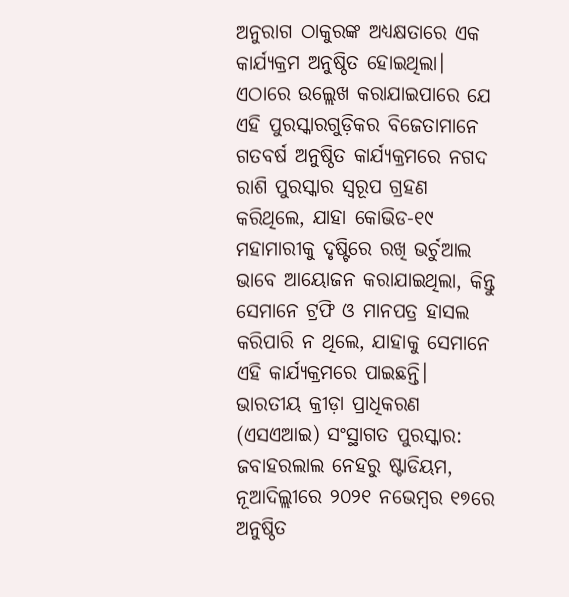ଅନୁରାଗ ଠାକୁରଙ୍କ ଅଧ୍ୟକ୍ଷତାରେ ଏକ କାର୍ଯ୍ୟକ୍ରମ ଅନୁଷ୍ଠିତ ହୋଇଥିଲା। ଏଠାରେ ଉଲ୍ଲେଖ କରାଯାଇପାରେ ଯେ ଏହି ପୁରସ୍କାରଗୁଡ଼ିକର ବିଜେତାମାନେ ଗତବର୍ଷ ଅନୁଷ୍ଠିତ କାର୍ଯ୍ୟକ୍ରମରେ ନଗଦ ରାଶି ପୁରସ୍କାର ସ୍ୱରୂପ ଗ୍ରହଣ କରିଥିଲେ, ଯାହା କୋଭିଡ-୧୯ ମହାମାରୀକୁ ଦୃଷ୍ଟିରେ ରଖି ଭର୍ଚୁଆଲ ଭାବେ ଆୟୋଜନ କରାଯାଇଥିଲା, କିନ୍ତୁ ସେମାନେ ଟ୍ରଫି ଓ ମାନପତ୍ର ହାସଲ କରିପାରି ନ ଥିଲେ, ଯାହାକୁ ସେମାନେ ଏହି କାର୍ଯ୍ୟକ୍ରମରେ ପାଇଛନ୍ତି।
ଭାରତୀୟ କ୍ରୀଡ଼ା ପ୍ରାଧିକରଣ (ଏସଏଆଇ) ସଂସ୍ଥାଗତ ପୁରସ୍କାର: ଜବାହରଲାଲ ନେହରୁ ଷ୍ଟାଡିୟମ, ନୂଆଦିଲ୍ଲୀରେ ୨୦୨୧ ନଭେମ୍ବର ୧୭ରେ ଅନୁଷ୍ଠିତ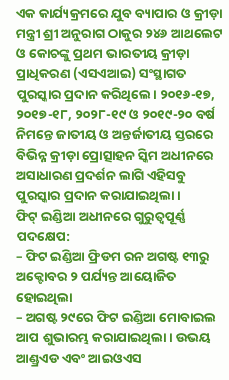ଏକ କାର୍ଯ୍ୟକ୍ରମରେ ଯୁବ ବ୍ୟାପାର ଓ କ୍ରୀଡ଼ା ମନ୍ତ୍ରୀ ଶ୍ରୀ ଅନୁରାଗ ଠାକୁର ୨୪୬ ଆଥଲେଟ ଓ କୋଚଙ୍କୁ ପ୍ରଥମ ଭାରତୀୟ କ୍ରୀଡ଼ା ପ୍ରାଧିକରଣ (ଏସଏଆଇ) ସଂସ୍ଥାଗତ ପୁରସ୍କାର ପ୍ରଦାନ କରିଥିଲେ। ୨୦୧୬-୧୭, ୨୦୧୭-୧୮, ୨୦୨୮-୧୯ ଓ ୨୦୧୯-୨୦ ବର୍ଷ ନିମନ୍ତେ ଜାତୀୟ ଓ ଅନ୍ତର୍ଜାତୀୟ ସ୍ତରରେ ବିଭିନ୍ନ କ୍ରୀଡ଼ା ପ୍ରୋତ୍ସାହନ ସ୍କିମ ଅଧୀନରେ ଅସାଧାରଣ ପ୍ରଦର୍ଶନ ଲାଗି ଏହିସବୁ ପୁରସ୍କାର ପ୍ରଦାନ କରାଯାଇଥିଲା।
ଫିଟ୍ ଇଣ୍ଡିଆ ଅଧୀନରେ ଗୁରୁତ୍ୱପୂର୍ଣ୍ଣ ପଦକ୍ଷେପ:
– ଫିଟ ଇଣ୍ଡିଆ ଫ୍ରିଡମ ରନ ଅଗଷ୍ଟ ୧୩ରୁ ଅକ୍ଟୋବର ୨ ପର୍ଯ୍ୟନ୍ତ ଆୟୋଜିତ ହୋଇଥିଲା
– ଅଗଷ୍ଟ ୨୯ରେ ଫିଟ ଇଣ୍ଡିଆ ମୋବାଇଲ ଆପ ଶୁଭାରମ୍ଭ କରାଯାଇଥିଲା। ଉଭୟ ଆଣ୍ଡ୍ରଏଡ ଏବଂ ଆଇଓଏସ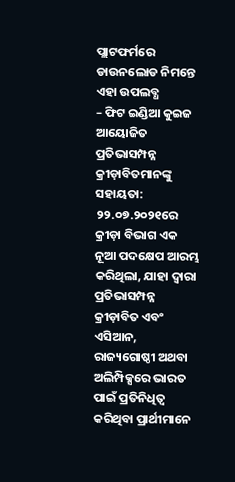ପ୍ଲାଟଫର୍ମରେ ଡାଉନଲୋଡ ନିମନ୍ତେ ଏହା ଉପଲବ୍ଧ
– ଫିଟ ଇଣ୍ଡିଆ କୁଇଜ ଆୟୋଜିତ
ପ୍ରତିଭାସମ୍ପନ୍ନ କ୍ରୀଡ଼ାବିତମାନଙ୍କୁ ସହାୟତା: ୨୨.୦୭.୨୦୨୧ରେ କ୍ରୀଡ଼ା ବିଭାଗ ଏକ ନୂଆ ପଦକ୍ଷେପ ଆରମ୍ଭ କରିଥିଲା, ଯାହା ଦ୍ୱାରା ପ୍ରତିଭାସମ୍ପନ୍ନ କ୍ରୀଡ଼ାବିତ ଏବଂ ଏସିଆନ, ରାଜ୍ୟଗୋଷ୍ଠୀ ଅଥବା ଅଲିମ୍ପିକ୍ସରେ ଭାରତ ପାଇଁ ପ୍ରତିନିଧିତ୍ୱ କରିଥିବା ପ୍ରାର୍ଥୀମାନେ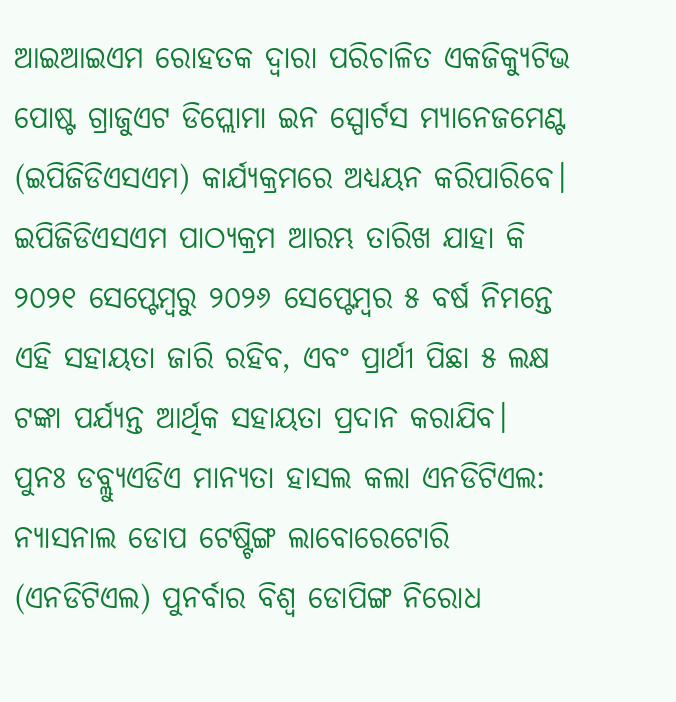ଆଇଆଇଏମ ରୋହତକ ଦ୍ୱାରା ପରିଚାଳିତ ଏକଜିକ୍ୟୁଟିଭ ପୋଷ୍ଟ ଗ୍ରାଜୁଏଟ ଡିପ୍ଲୋମା ଇନ ସ୍ପୋର୍ଟସ ମ୍ୟାନେଜମେଣ୍ଟ (ଇପିଜିଡିଏସଏମ) କାର୍ଯ୍ୟକ୍ରମରେ ଅଧ୍ୟୟନ କରିପାରିବେ। ଇପିଜିଡିଏସଏମ ପାଠ୍ୟକ୍ରମ ଆରମ୍ଭ ତାରିଖ ଯାହା କି ୨୦୨୧ ସେପ୍ଟେମ୍ବରୁ ୨୦୨୬ ସେପ୍ଟେମ୍ବର ୫ ବର୍ଷ ନିମନ୍ତେ ଏହି ସହାୟତା ଜାରି ରହିବ, ଏବଂ ପ୍ରାର୍ଥୀ ପିଛା ୫ ଲକ୍ଷ ଟଙ୍କା ପର୍ଯ୍ୟନ୍ତ ଆର୍ଥିକ ସହାୟତା ପ୍ରଦାନ କରାଯିବ।
ପୁନଃ ଡବ୍ଲ୍ୟୁଏଡିଏ ମାନ୍ୟତା ହାସଲ କଲା ଏନଡିଟିଏଲ: ନ୍ୟାସନାଲ ଡୋପ ଟେଷ୍ଟିଙ୍ଗ ଲାବୋରେଟୋରି (ଏନଡିଟିଏଲ) ପୁନର୍ବାର ବିଶ୍ୱ ଡୋପିଙ୍ଗ ନିରୋଧ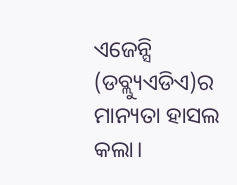ଏଜେନ୍ସି (ଡବ୍ଲ୍ୟୁଏଡିଏ)ର ମାନ୍ୟତା ହାସଲ କଲା।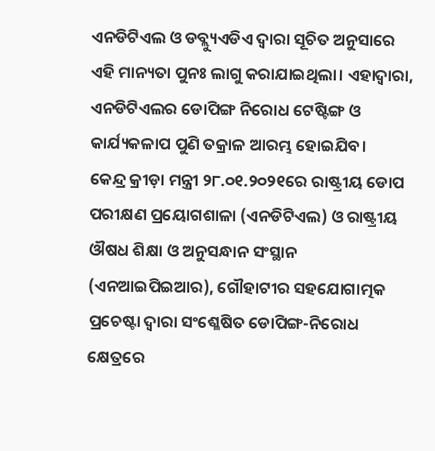ଏନଡିଟିଏଲ ଓ ଡବ୍ଲ୍ୟୁଏଡିଏ ଦ୍ୱାରା ସୂଚିତ ଅନୁସାରେ ଏହି ମାନ୍ୟତା ପୁନଃ ଲାଗୁ କରାଯାଇଥିଲା। ଏହାଦ୍ୱାରା, ଏନଡିଟିଏଲର ଡୋପିଙ୍ଗ ନିରୋଧ ଟେଷ୍ଟିଙ୍ଗ ଓ କାର୍ଯ୍ୟକଳାପ ପୁଣି ତକ୍ରାଳ ଆରମ୍ଭ ହୋଇଯିବ।
କେନ୍ଦ୍ର କ୍ରୀଡ଼ା ମନ୍ତ୍ରୀ ୨୮.୦୧.୨୦୨୧ରେ ରାଷ୍ଟ୍ରୀୟ ଡୋପ ପରୀକ୍ଷଣ ପ୍ରୟୋଗଶାଳା (ଏନଡିଟିଏଲ) ଓ ରାଷ୍ଟ୍ରୀୟ ଔଷଧ ଶିକ୍ଷା ଓ ଅନୁସନ୍ଧାନ ସଂସ୍ଥାନ (ଏନଆଇପିଇଆର), ଗୌହାଟୀର ସହଯୋଗାତ୍ମକ ପ୍ରଚେଷ୍ଟା ଦ୍ୱାରା ସଂଶ୍ଳେଷିତ ଡୋପିଙ୍ଗ-ନିରୋଧ କ୍ଷେତ୍ରରେ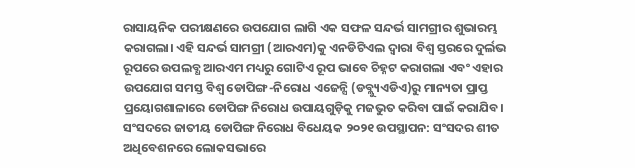ରାସାୟନିକ ପରୀକ୍ଷଣରେ ଉପଯୋଗ ଲାଗି ଏକ ସଫଳ ସନ୍ଦର୍ଭ ସାମଗ୍ରୀର ଶୁଭାରମ୍ଭ କରାଗଲା। ଏହି ସନ୍ଦର୍ଭ ସାମଗ୍ରୀ (ଆରଏମ)କୁ ଏନଡିଟିଏଲ ଦ୍ୱାରା ବିଶ୍ୱ ସ୍ତରରେ ଦୁର୍ଲଭ ରୂପରେ ଉପଲବ୍ଧ ଆରଏମ ମଧ୍ୟରୁ ଗୋଟିଏ ରୂପ ଭାବେ ଚିହ୍ନଟ କରାଗଲା ଏବଂ ଏହାର ଉପଯୋଗ ସମସ୍ତ ବିଶ୍ୱ ଡୋପିଙ୍ଗ-ନିରୋଧ ଏଜେନ୍ସି (ଡବ୍ଲ୍ୟୁଏଡିଏ)ରୁ ମାନ୍ୟତା ପ୍ରାପ୍ତ ପ୍ରୟୋଗଶାଳାରେ ଡୋପିଙ୍ଗ ନିରୋଧ ଉପାୟଗୁଡ଼ିକୁ ମଜଭୁତ କରିବା ପାଇଁ କରାଯିବ।
ସଂସଦରେ ଜାତୀୟ ଡୋପିଙ୍ଗ ନିରୋଧ ବିଧେୟକ ୨୦୨୧ ଉପସ୍ଥାପନ: ସଂସଦର ଶୀତ ଅଧିବେଶନରେ ଲୋକସଭାରେ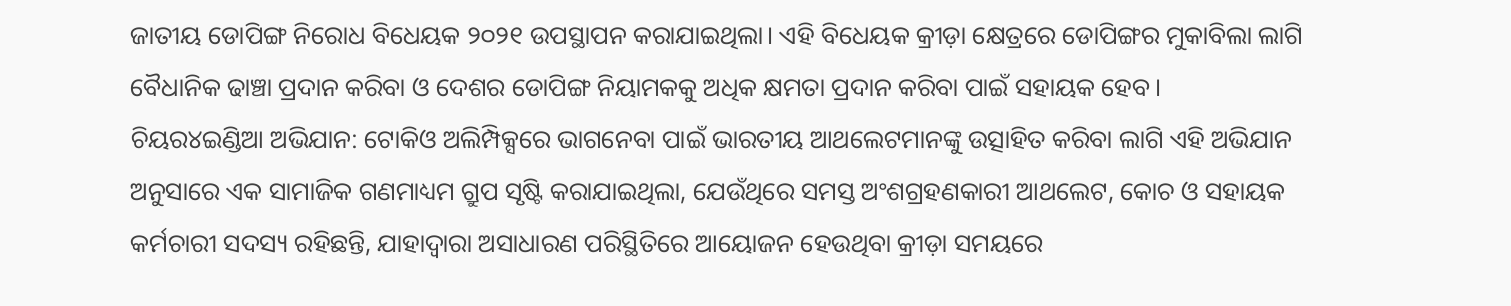ଜାତୀୟ ଡୋପିଙ୍ଗ ନିରୋଧ ବିଧେୟକ ୨୦୨୧ ଉପସ୍ଥାପନ କରାଯାଇଥିଲା। ଏହି ବିଧେୟକ କ୍ରୀଡ଼ା କ୍ଷେତ୍ରରେ ଡୋପିଙ୍ଗର ମୁକାବିଲା ଲାଗି ବୈଧାନିକ ଢାଞ୍ଚା ପ୍ରଦାନ କରିବା ଓ ଦେଶର ଡୋପିଙ୍ଗ ନିୟାମକକୁ ଅଧିକ କ୍ଷମତା ପ୍ରଦାନ କରିବା ପାଇଁ ସହାୟକ ହେବ।
ଚିୟର୪ଇଣ୍ଡିଆ ଅଭିଯାନ: ଟୋକିଓ ଅଲିମ୍ପିକ୍ସରେ ଭାଗନେବା ପାଇଁ ଭାରତୀୟ ଆଥଲେଟମାନଙ୍କୁ ଉତ୍ସାହିତ କରିବା ଲାଗି ଏହି ଅଭିଯାନ ଅନୁସାରେ ଏକ ସାମାଜିକ ଗଣମାଧ୍ୟମ ଗ୍ରୁପ ସୃଷ୍ଟି କରାଯାଇଥିଲା, ଯେଉଁଥିରେ ସମସ୍ତ ଅଂଶଗ୍ରହଣକାରୀ ଆଥଲେଟ, କୋଚ ଓ ସହାୟକ କର୍ମଚାରୀ ସଦସ୍ୟ ରହିଛନ୍ତି, ଯାହାଦ୍ୱାରା ଅସାଧାରଣ ପରିସ୍ଥିତିରେ ଆୟୋଜନ ହେଉଥିବା କ୍ରୀଡ଼ା ସମୟରେ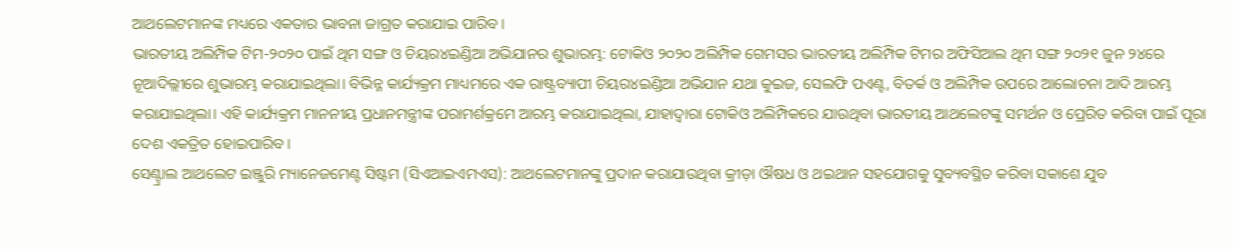ଆଥଲେଟମାନଙ୍କ ମଧ୍ୟରେ ଏକତାର ଭାବନା ଜାଗ୍ରତ କରାଯାଇ ପାରିବ।
ଭାରତୀୟ ଅଲିମ୍ପିକ ଟିମ-୨୦୨୦ ପାଇଁ ଥିମ ସଙ୍ଗ ଓ ଚିୟର୪ଇଣ୍ଡିଆ ଅଭିଯାନର ଶୁଭାରମ୍ଭ: ଟୋକିଓ ୨୦୨୦ ଅଲିମ୍ପିକ ଗେମସର ଭାରତୀୟ ଅଲିମ୍ପିକ ଟିମର ଅଫିସିଆଲ ଥିମ ସଙ୍ଗ ୨୦୨୧ ଜୁନ ୨୪ରେ ନୂଆଦିଲ୍ଲୀରେ ଶୁଭାରମ୍ଭ କରାଯାଇଥିଲା। ବିଭିନ୍ନ କାର୍ଯ୍ୟକ୍ରମ ମାଧ୍ୟମରେ ଏକ ରାଷ୍ଟ୍ରବ୍ୟାପୀ ଚିୟର୪ଇଣ୍ଡିଆ ଅଭିଯାନ ଯଥା କୁଇଜ, ସେଲଫି ପଏଣ୍ଟ, ବିତର୍କ ଓ ଅଲିମ୍ପିକ ଉପରେ ଆଲୋଚନା ଆଦି ଆରମ୍ଭ କରାଯାଇଥିଲା। ଏହି କାର୍ଯ୍ୟକ୍ରମ ମାନନୀୟ ପ୍ରଧାନମନ୍ତ୍ରୀଙ୍କ ପରାମର୍ଶକ୍ରମେ ଆରମ୍ଭ କରାଯାଇଥିଲା, ଯାହାଦ୍ୱାରା ଟୋକିଓ ଅଲିମ୍ପିକରେ ଯାଉଥିବା ଭାରତୀୟ ଆଥଲେଟଙ୍କୁ ସମର୍ଥନ ଓ ପ୍ରେରିତ କରିବା ପାଇଁ ପୂରା ଦେଶ ଏକତ୍ରିତ ହୋଇପାରିବ।
ସେଣ୍ଟ୍ରାଲ ଆଥଲେଟ ଇଞ୍ଜୁରି ମ୍ୟାନେଜମେଣ୍ଟ ସିଷ୍ଟମ (ସିଏଆଇଏମଏସ): ଆଥଲେଟମାନଙ୍କୁ ପ୍ରଦାନ କରାଯାଉଥିବା କ୍ରୀଡ଼ା ଔଷଧ ଓ ଥଇଥାନ ସହଯୋଗକୁ ସୁବ୍ୟବସ୍ଥିତ କରିବା ସକାଶେ ଯୁବ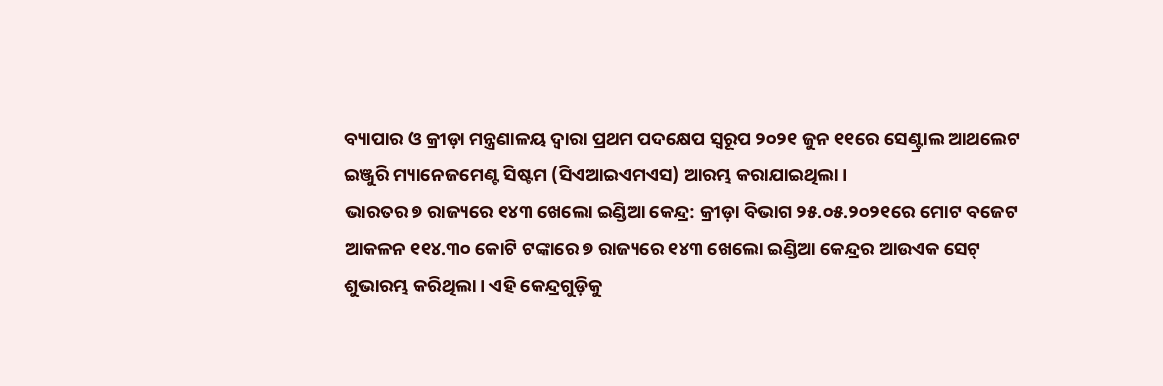ବ୍ୟାପାର ଓ କ୍ରୀଡ଼ା ମନ୍ତ୍ରଣାଳୟ ଦ୍ୱାରା ପ୍ରଥମ ପଦକ୍ଷେପ ସ୍ୱରୂପ ୨୦୨୧ ଜୁନ ୧୧ରେ ସେଣ୍ଟ୍ରାଲ ଆଥଲେଟ ଇଞ୍ଜୁରି ମ୍ୟାନେଜମେଣ୍ଟ ସିଷ୍ଟମ (ସିଏଆଇଏମଏସ) ଆରମ୍ଭ କରାଯାଇଥିଲା।
ଭାରତର ୭ ରାଜ୍ୟରେ ୧୪୩ ଖେଲୋ ଇଣ୍ଡିଆ କେନ୍ଦ୍ର: କ୍ରୀଡ଼ା ବିଭାଗ ୨୫.୦୫.୨୦୨୧ରେ ମୋଟ ବଜେଟ ଆକଳନ ୧୧୪.୩୦ କୋଟି ଟଙ୍କାରେ ୭ ରାଜ୍ୟରେ ୧୪୩ ଖେଲୋ ଇଣ୍ଡିଆ କେନ୍ଦ୍ରର ଆଉଏକ ସେଟ୍ ଶୁଭାରମ୍ଭ କରିଥିଲା। ଏହି କେନ୍ଦ୍ରଗୁଡ଼ିକୁ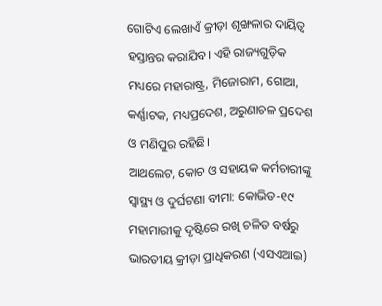ଗୋଟିଏ ଲେଖାଏଁ କ୍ରୀଡ଼ା ଶୃଙ୍ଖଳାର ଦାୟିତ୍ୱ ହସ୍ତାନ୍ତର କରାଯିବ। ଏହି ରାଜ୍ୟଗୁଡ଼ିକ ମଧ୍ୟରେ ମହାରାଷ୍ଟ୍ର, ମିଜୋରାମ, ଗୋଆ, କର୍ଣ୍ଣାଟକ, ମଧ୍ୟପ୍ରଦେଶ, ଅରୁଣାଚଳ ପ୍ରଦେଶ ଓ ମଣିପୁର ରହିଛି।
ଆଥଲେଟ, କୋଚ ଓ ସହାୟକ କର୍ମଚାରୀଙ୍କୁ ସ୍ୱାସ୍ଥ୍ୟ ଓ ଦୁର୍ଘଟଣା ବୀମା: କୋଭିଡ-୧୯ ମହାମାରୀକୁ ଦୃଷ୍ଟିରେ ରଖି ଚଳିତ ବର୍ଷରୁ ଭାରତୀୟ କ୍ରୀଡ଼ା ପ୍ରାଧିକରଣ (ଏସଏଆଇ)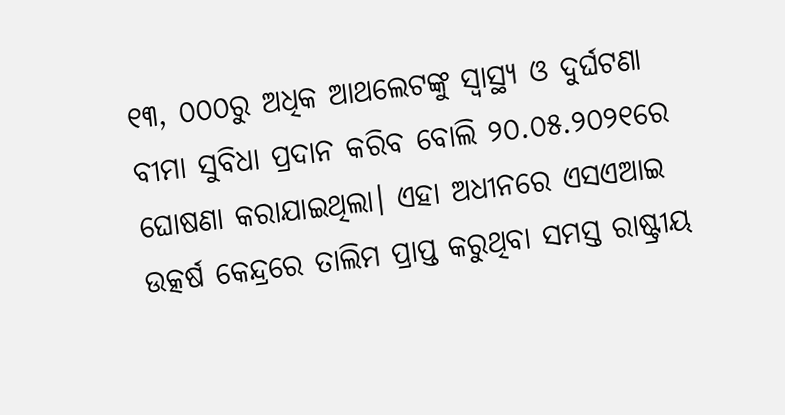୧୩, ୦୦୦ରୁ ଅଧିକ ଆଥଲେଟଙ୍କୁ ସ୍ୱାସ୍ଥ୍ୟ ଓ ଦୁର୍ଘଟଣା ବୀମା ସୁବିଧା ପ୍ରଦାନ କରିବ ବୋଲି ୨୦.୦୫.୨୦୨୧ରେ ଘୋଷଣା କରାଯାଇଥିଲା। ଏହା ଅଧୀନରେ ଏସଏଆଇ ଉତ୍କର୍ଷ କେନ୍ଦ୍ରରେ ତାଲିମ ପ୍ରାପ୍ତ କରୁଥିବା ସମସ୍ତ ରାଷ୍ଟ୍ରୀୟ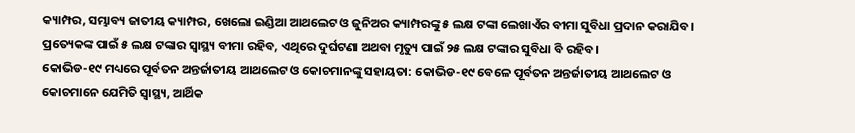କ୍ୟାମ୍ପର, ସମ୍ଭାବ୍ୟ ଜାତୀୟ କ୍ୟାମ୍ପର, ଖେଲୋ ଇଣ୍ଡିଆ ଆଥଲେଟ ଓ ଜୁନିଅର କ୍ୟାମ୍ପରଙ୍କୁ ୫ ଲକ୍ଷ ଟଙ୍କା ଲେଖାଏଁର ବୀମା ସୁବିଧା ପ୍ରଦାନ କରାଯିବ। ପ୍ରତ୍ୟେକଙ୍କ ପାଇଁ ୫ ଲକ୍ଷ ଟଙ୍କାର ସ୍ୱାସ୍ଥ୍ୟ ବୀମା ରହିବ, ଏଥିରେ ଦୁର୍ଘଟଣା ଅଥବା ମୃତ୍ୟୁ ପାଇଁ ୨୫ ଲକ୍ଷ ଟଙ୍କାର ସୁବିଧା ବି ରହିବ।
କୋଭିଡ-୧୯ ମଧ୍ୟରେ ପୂର୍ବତନ ଅନ୍ତର୍ଜାତୀୟ ଆଥଲେଟ ଓ କୋଚମାନଙ୍କୁ ସହାୟତା: କୋଭିଡ-୧୯ ବେଳେ ପୂର୍ବତନ ଅନ୍ତର୍ଜାତୀୟ ଆଥଲେଟ ଓ କୋଚମାନେ ଯେମିତି ସ୍ୱାସ୍ଥ୍ୟ, ଆର୍ଥିକ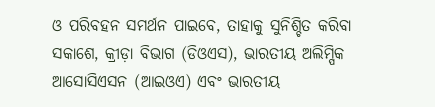ଓ ପରିବହନ ସମର୍ଥନ ପାଇବେ, ତାହାକୁ ସୁନିଶ୍ଚିତ କରିବା ସକାଶେ, କ୍ରୀଡ଼ା ବିଭାଗ (ଡିଓଏସ), ଭାରତୀୟ ଅଲିମ୍ପିକ ଆସୋସିଏସନ (ଆଇଓଏ) ଏବଂ ଭାରତୀୟ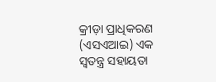କ୍ରୀଡ଼ା ପ୍ରାଧିକରଣ (ଏସଏଆଇ) ଏକ ସ୍ୱତନ୍ତ୍ର ସହାୟତା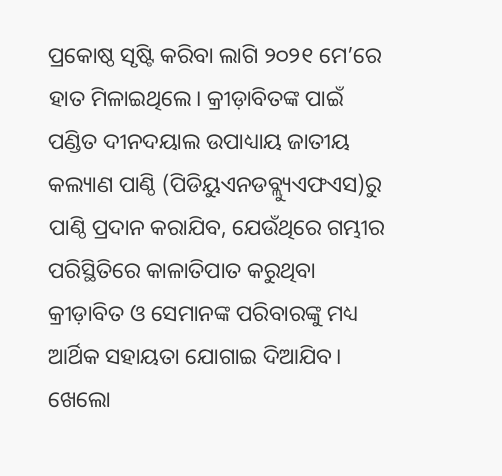ପ୍ରକୋଷ୍ଠ ସୃଷ୍ଟି କରିବା ଲାଗି ୨୦୨୧ ମେ’ରେ ହାତ ମିଳାଇଥିଲେ। କ୍ରୀଡ଼ାବିତଙ୍କ ପାଇଁ ପଣ୍ଡିତ ଦୀନଦୟାଲ ଉପାଧ୍ୟାୟ ଜାତୀୟ କଲ୍ୟାଣ ପାଣ୍ଠି (ପିଡିୟୁଏନଡବ୍ଲ୍ୟୁଏଫଏସ)ରୁ ପାଣ୍ଠି ପ୍ରଦାନ କରାଯିବ, ଯେଉଁଥିରେ ଗମ୍ଭୀର ପରିସ୍ଥିତିରେ କାଳାତିପାତ କରୁଥିବା କ୍ରୀଡ଼ାବିତ ଓ ସେମାନଙ୍କ ପରିବାରଙ୍କୁ ମଧ୍ୟ ଆର୍ଥିକ ସହାୟତା ଯୋଗାଇ ଦିଆଯିବ।
ଖେଲୋ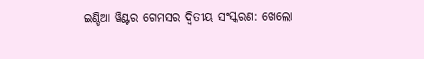ଇଣ୍ଡିଆ ୱିଣ୍ଟର ଗେମସର ଦ୍ୱିତୀୟ ସଂସ୍କରଣ: ଖେଲୋ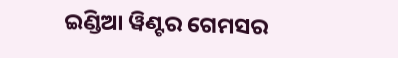ଇଣ୍ଡିଆ ୱିଣ୍ଟର ଗେମସର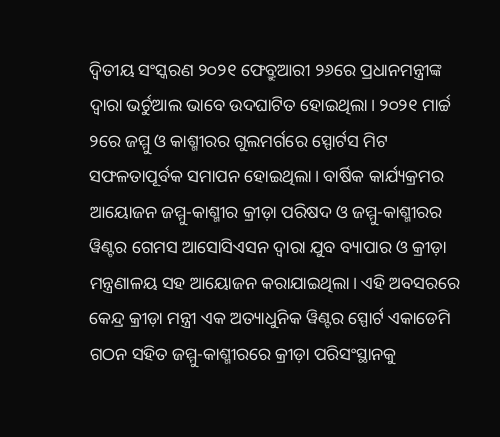ଦ୍ୱିତୀୟ ସଂସ୍କରଣ ୨୦୨୧ ଫେବ୍ରୁଆରୀ ୨୬ରେ ପ୍ରଧାନମନ୍ତ୍ରୀଙ୍କ ଦ୍ୱାରା ଭର୍ଚୁଆଲ ଭାବେ ଉଦଘାଟିତ ହୋଇଥିଲା। ୨୦୨୧ ମାର୍ଚ୍ଚ ୨ରେ ଜମ୍ମୁ ଓ କାଶ୍ମୀରର ଗୁଲମର୍ଗରେ ସ୍ପୋର୍ଟସ ମିଟ ସଫଳତାପୂର୍ବକ ସମାପନ ହୋଇଥିଲା। ବାର୍ଷିକ କାର୍ଯ୍ୟକ୍ରମର ଆୟୋଜନ ଜମ୍ମୁ-କାଶ୍ମୀର କ୍ରୀଡ଼ା ପରିଷଦ ଓ ଜମ୍ମୁ-କାଶ୍ମୀରର ୱିଣ୍ଟର ଗେମସ ଆସୋସିଏସନ ଦ୍ୱାରା ଯୁବ ବ୍ୟାପାର ଓ କ୍ରୀଡ଼ା ମନ୍ତ୍ରଣାଳୟ ସହ ଆୟୋଜନ କରାଯାଇଥିଲା। ଏହି ଅବସରରେ କେନ୍ଦ୍ର କ୍ରୀଡ଼ା ମନ୍ତ୍ରୀ ଏକ ଅତ୍ୟାଧୁନିକ ୱିଣ୍ଟର ସ୍ପୋର୍ଟ ଏକାଡେମି ଗଠନ ସହିତ ଜମ୍ମୁ-କାଶ୍ମୀରରେ କ୍ରୀଡ଼ା ପରିସଂସ୍ଥାନକୁ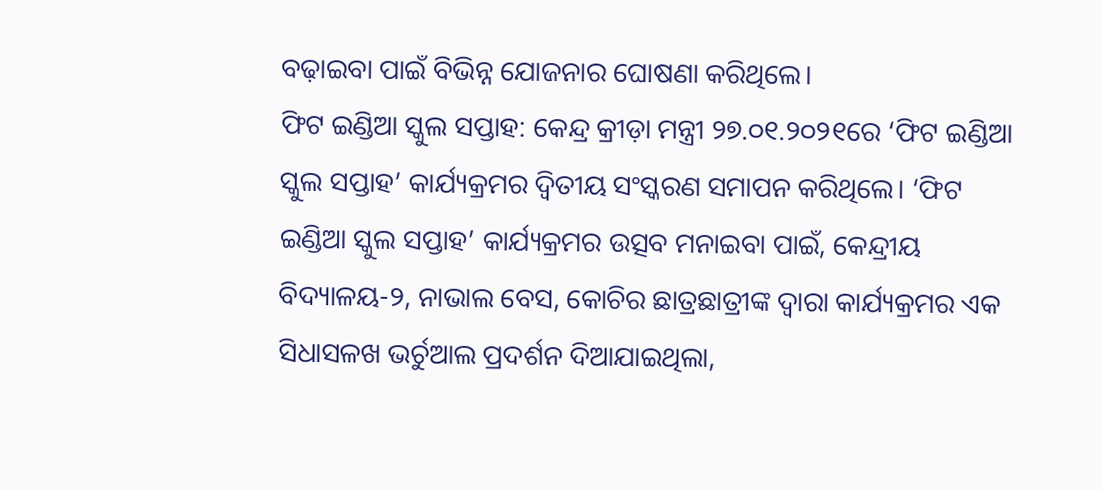ବଢ଼ାଇବା ପାଇଁ ବିଭିନ୍ନ ଯୋଜନାର ଘୋଷଣା କରିଥିଲେ।
ଫିଟ ଇଣ୍ଡିଆ ସ୍କୁଲ ସପ୍ତାହ: କେନ୍ଦ୍ର କ୍ରୀଡ଼ା ମନ୍ତ୍ରୀ ୨୭.୦୧.୨୦୨୧ରେ ‘ଫିଟ ଇଣ୍ଡିଆ ସ୍କୁଲ ସପ୍ତାହ’ କାର୍ଯ୍ୟକ୍ରମର ଦ୍ୱିତୀୟ ସଂସ୍କରଣ ସମାପନ କରିଥିଲେ। ‘ଫିଟ ଇଣ୍ଡିଆ ସ୍କୁଲ ସପ୍ତାହ’ କାର୍ଯ୍ୟକ୍ରମର ଉତ୍ସବ ମନାଇବା ପାଇଁ, କେନ୍ଦ୍ରୀୟ ବିଦ୍ୟାଳୟ-୨, ନାଭାଲ ବେସ, କୋଚିର ଛାତ୍ରଛାତ୍ରୀଙ୍କ ଦ୍ୱାରା କାର୍ଯ୍ୟକ୍ରମର ଏକ ସିଧାସଳଖ ଭର୍ଚୁଆଲ ପ୍ରଦର୍ଶନ ଦିଆଯାଇଥିଲା,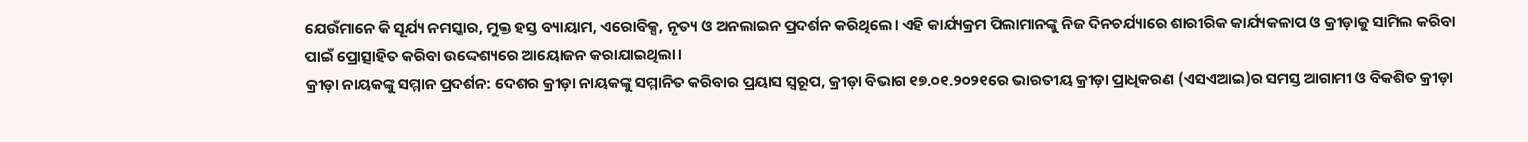ଯେଉଁମାନେ କି ସୂର୍ଯ୍ୟ ନମସ୍କାର, ମୁକ୍ତ ହସ୍ତ ବ୍ୟାୟାମ, ଏରୋବିକ୍ସ, ନୃତ୍ୟ ଓ ଅନଲାଇନ ପ୍ରଦର୍ଶନ କରିଥିଲେ। ଏହି କାର୍ଯ୍ୟକ୍ରମ ପିଲାମାନଙ୍କୁ ନିଜ ଦିନଚର୍ଯ୍ୟାରେ ଶାରୀରିକ କାର୍ଯ୍ୟକଳାପ ଓ କ୍ରୀଡ଼ାକୁ ସାମିଲ କରିବା ପାଇଁ ପ୍ରୋତ୍ସାହିତ କରିବା ଉଦ୍ଦେଶ୍ୟରେ ଆୟୋଜନ କରାଯାଇଥିଲା।
କ୍ରୀଡ଼ା ନାୟକଙ୍କୁ ସମ୍ମାନ ପ୍ରଦର୍ଶନ: ଦେଶର କ୍ରୀଡ଼ା ନାୟକଙ୍କୁ ସମ୍ମାନିତ କରିବାର ପ୍ରୟାସ ସ୍ୱରୂପ, କ୍ରୀଡ଼ା ବିଭାଗ ୧୭.୦୧.୨୦୨୧ରେ ଭାରତୀୟ କ୍ରୀଡ଼ା ପ୍ରାଧିକରଣ (ଏସଏଆଇ)ର ସମସ୍ତ ଆଗାମୀ ଓ ବିକଶିତ କ୍ରୀଡ଼ା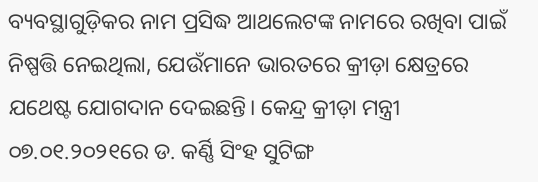ବ୍ୟବସ୍ଥାଗୁଡ଼ିକର ନାମ ପ୍ରସିଦ୍ଧ ଆଥଲେଟଙ୍କ ନାମରେ ରଖିବା ପାଇଁ ନିଷ୍ପତ୍ତି ନେଇଥିଲା, ଯେଉଁମାନେ ଭାରତରେ କ୍ରୀଡ଼ା କ୍ଷେତ୍ରରେ ଯଥେଷ୍ଟ ଯୋଗଦାନ ଦେଇଛନ୍ତି। କେନ୍ଦ୍ର କ୍ରୀଡ଼ା ମନ୍ତ୍ରୀ ୦୭.୦୧.୨୦୨୧ରେ ଡ. କର୍ଣ୍ଣି ସିଂହ ସୁଟିଙ୍ଗ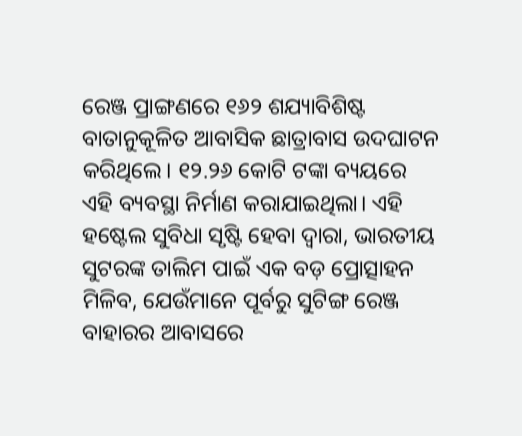ରେଞ୍ଜ ପ୍ରାଙ୍ଗଣରେ ୧୬୨ ଶଯ୍ୟାବିଶିଷ୍ଟ ବାତାନୁକୂଳିତ ଆବାସିକ ଛାତ୍ରାବାସ ଉଦଘାଟନ କରିଥିଲେ। ୧୨.୨୬ କୋଟି ଟଙ୍କା ବ୍ୟୟରେ ଏହି ବ୍ୟବସ୍ଥା ନିର୍ମାଣ କରାଯାଇଥିଲା। ଏହି ହଷ୍ଟେଲ ସୁବିଧା ସୃଷ୍ଟି ହେବା ଦ୍ୱାରା, ଭାରତୀୟ ସୁଟରଙ୍କ ତାଲିମ ପାଇଁ ଏକ ବଡ଼ ପ୍ରୋତ୍ସାହନ ମିଳିବ, ଯେଉଁମାନେ ପୂର୍ବରୁ ସୁଟିଙ୍ଗ ରେଞ୍ଜ ବାହାରର ଆବାସରେ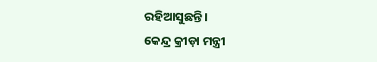ରହିଆସୁଛନ୍ତି।
କେନ୍ଦ୍ର କ୍ରୀଡ଼ା ମନ୍ତ୍ରୀ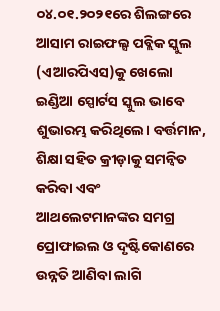୦୪.୦୧.୨୦୨୧ରେ ଶିଲଙ୍ଗରେ ଆସାମ ରାଇଫଲ୍ସ ପବ୍ଲିକ ସ୍କୁଲ (ଏଆରପିଏସ)କୁ ଖେଲୋ ଇଣ୍ଡିଆ ସ୍ପୋର୍ଟସ ସ୍କୁଲ ଭାବେ ଶୁଭାରମ୍ଭ କରିଥିଲେ। ବର୍ତ୍ତମାନ, ଶିକ୍ଷା ସହିତ କ୍ରୀଡ଼ାକୁ ସମନ୍ୱିତ କରିବା ଏବଂ ଆଥଲେଟମାନଙ୍କର ସମଗ୍ର ପ୍ରୋଫାଇଲ ଓ ଦୃଷ୍ଟିକୋଣରେ ଉନ୍ନତି ଆଣିବା ଲାଗି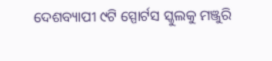ଦେଶବ୍ୟାପୀ ୯ଟି ସ୍ପୋର୍ଟସ ସ୍କୁଲକୁ ମଞ୍ଜୁରି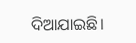ଦିଆଯାଇଛି।